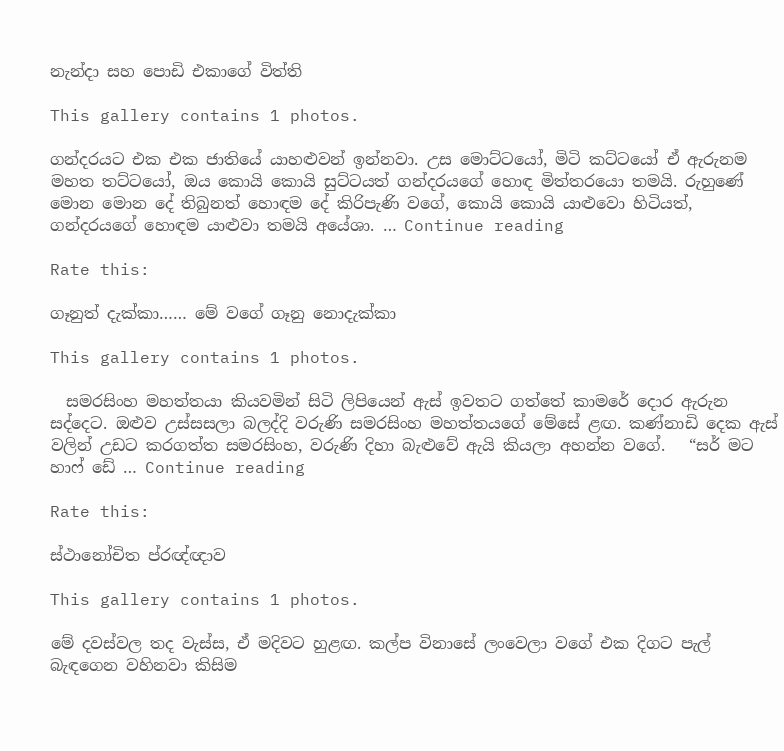නැන්දා සහ පොඩි එකාගේ විත්ති

This gallery contains 1 photos.

ගන්දරයට එක එක ජාතියේ යාහළුවන් ඉන්නවා. උස මොට්ටයෝ, මිටි කට්ටයෝ ඒ ඇරුනම මහත තට්ටයෝ, ඔය කොයි කොයි සුට්ටයත් ගන්දරයගේ හොඳ මිත්තරයො තමයි. රුහුණේ මොන මොන දේ තිබුනත් හොඳම දේ කිරිපැණි වගේ, කොයි කොයි යාළුවො හිටියත්, ගන්දරයගේ හොඳම යාළුවා තමයි අයේශා. … Continue reading

Rate this:

ගෑනුත් දැක්කා…… මේ වගේ ගෑනු නොදැක්කා

This gallery contains 1 photos.

  සමරසිංහ මහත්තයා කියවමින් සිටි ලිපියෙන් ඇස් ඉවතට ගත්තේ කාමරේ දොර ඇරුන සද්දෙට. ඔළුව උස්සසලා බලද්දි වරුණි සමරසිංහ මහත්තයගේ මේසේ ළඟ. කණ්නාඩි දෙක ඇස් වලින් උඩට කරගත්ත සමරසිංහ, වරුණි දිහා බැළුවේ ඇයි කියලා අහන්න වගේ.   “සර් මට හාෆ් ඩේ … Continue reading

Rate this:

ස්ථානෝචිත ප්රඥ්ඥාව

This gallery contains 1 photos.

මේ දවස්වල තද වැස්ස, ඒ මදිවට හුළඟ. කල්ප විනාසේ ලංවෙලා වගේ එක දිගට පැල් බැඳගෙන වහිනවා කිසිම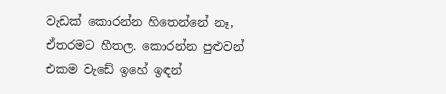වැඩක් කොරන්න හිතෙන්නේ නෑ, ඒතරමට හීතල. කොරන්න පුළුවන් එකම වැඩේ ඉහේ ඉඳන්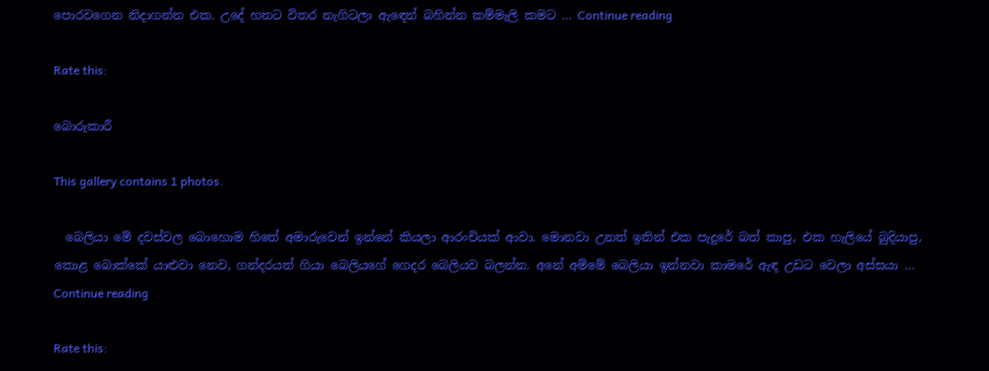පොරවගෙන නිදාගන්න එක. උදේ හතට විතර නැගිටලා ඇඳෙන් බහින්න කම්මැලි කමට … Continue reading

Rate this:

බොරුකාරී

This gallery contains 1 photos.

  බෙලියා මේ දවස්වල බොහොම හිතේ අමාරුවෙන් ඉන්නේ කියලා ආරංචියක් ආවා. මොනවා උනත් ඉතින් එක පැදුරේ බත් කාපු, එක හැලියේ බුදියාපු, කොළ බොක්කේ යාළුවා නෙව, ගන්දරයත් ගියා බෙලියගේ ගෙදර බෙලියව බලන්න. අනේ අම්මේ බෙලියා ඉන්නවා කාමරේ ඇඳ උඩට වෙලා අස්සයා … Continue reading

Rate this: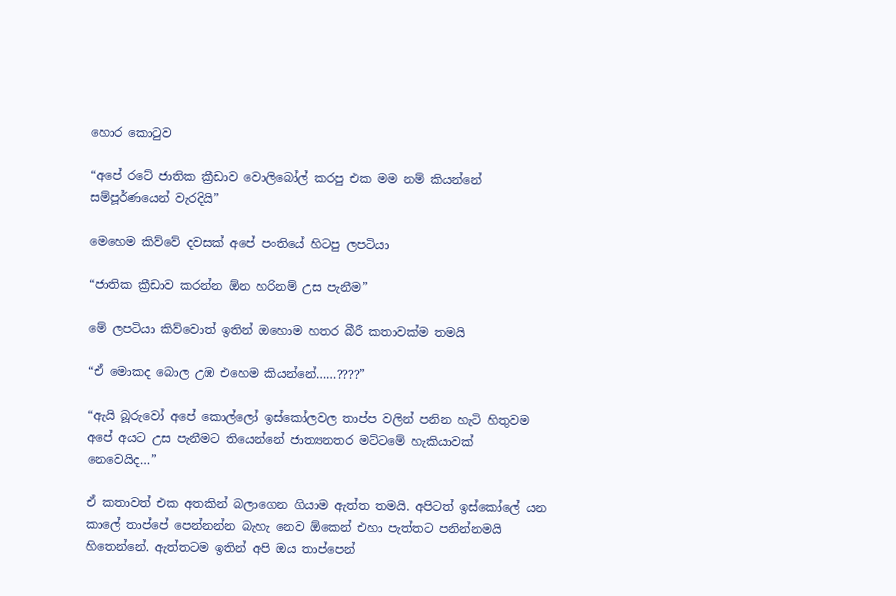හොර කොටුව

“අපේ රටේ ජාතික ක්‍රීඩාව වොලිබෝල් කරපු එක මම නම් කියන්නේ සම්පූර්ණයෙන් වැරදියි”

මෙහෙම කිව්වේ දවසක් අපේ පංතියේ හිටපු ලපටියා

“ජාතික ක්‍රීඩාව කරන්න ඕන හරිනම් උස පැනීම”

මේ ලපටියා කිව්වොත් ඉතින් ඔහොම හතර බීරී කතාවක්ම තමයි

“ඒ මොකද බොල උඹ එහෙම කියන්නේ……????”

“ඇයි බූරුවෝ අපේ කොල්ලෝ ඉස්කෝලවල තාප්ප වලින් පනින හැටි හිතුවම අපේ අයට උස පැනීමට තියෙන්නේ ජාත්‍යනතර මට්ටමේ හැකියාවක් නෙවෙයිද…”

ඒ කතාවත් එක අතකින් බලාගෙන ගියාම ඇත්ත තමයි. අපිටත් ඉස්කෝලේ යන කාලේ තාප්පේ පෙන්නන්න බැහැ නෙව ඕකෙන් එහා පැත්තට පනින්නමයි හිතෙන්නේ. ඇත්තටම ඉතින් අපි ඔය තාප්පෙන්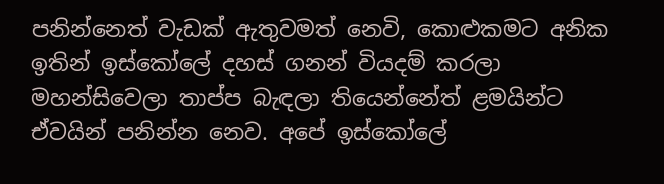පනින්නෙත් වැඩක් ඇතුවමත් නෙවි, කොළුකමට අනික ඉතින් ඉස්කෝලේ දහස් ගනන් වියදම් කරලා මහන්සිවෙලා තාප්ප බැඳලා තියෙන්නේත් ළමයින්ට ඒවයින් පනින්න නෙව. අපේ ඉස්කෝලේ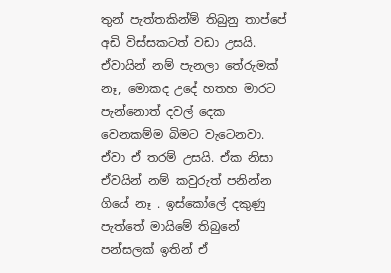තුන් පැත්තකින්ම් තිබුනු තාප්පේ අඩි විස්සකටත් වඩා උසයි. ඒවායින් නම් පැනලා තේරුමක් නෑ, මොකද උදේ හතහ මාරට පැන්නොත් දවල් දෙක වෙනකම්ම බිමට වැටෙනවා. ඒවා ඒ තරම් උසයි. ඒක නිසා ඒවයින් නම් කවුරුත් පනින්න ගියේ නෑ . ඉස්කෝලේ දකුණු පැත්තේ මායිමේ තිබුනේ පන්සලක් ඉතින් ඒ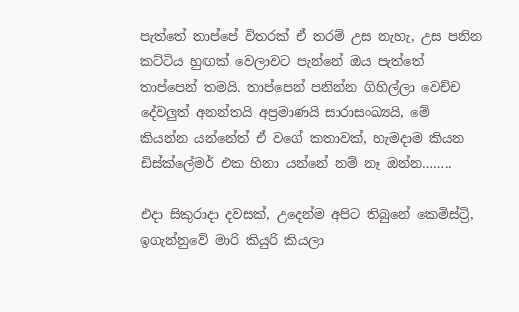පැත්තේ තාප්පේ විතරක් ඒ තරම් උස නැහැ, උස පනින කට්ටිය හුඟක් වෙලාවට පැන්නේ ඔය පැත්තේ තාප්පෙන් තමයි. තාප්පෙන් පනින්න ගිහිල්ලා වෙච්ච දේවලුත් අනන්තයි අප්‍රමාණයි සාරාසංඛ්‍යයි, මේ කියන්න යන්නේත් ඒ වගේ කතාවක්, හැමදාම කියන ඩිස්ක්ලේමර් එක හිනා යන්නේ නම් නෑ ඔන්න……..

එදා සිකුරාදා දවසක්, උදෙන්ම අපිට තිබුනේ කෙමිස්ට්‍රි, ඉගැන්නුවේ මාරි කියුරි කියලා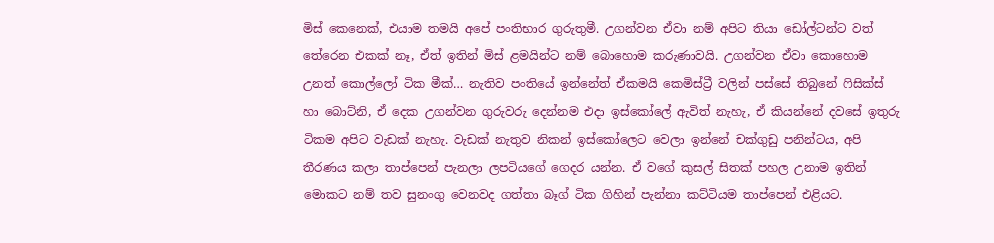මිස් කෙනෙක්, එයාම තමයි අපේ පංතිභාර ගුරුතුමී. උගන්වන ඒවා නම් අපිට තියා ඩෝල්ටන්ට වත් තේරෙන එකක් නෑ, ඒත් ඉතින් මිස් ළමයින්ට නම් බොහොම කරුණාවයි. උගන්වන ඒවා කොහොම උනත් කොල්ලෝ ටික මීක්… නැතිව පංතියේ ඉන්නේත් ඒකමයි කෙමිස්ට්‍රී වලින් පස්සේ තිබුනේ ෆිසික්ස් හා බොට්නි, ඒ දෙක උගන්වන ගුරුවරු දෙන්නම එදා ඉස්කෝලේ ඇවිත් නැහැ, ඒ කියන්නේ දවසේ ඉතුරු ටිකම අපිට වැඩක් නැහැ. වැඩක් නැතුව නිකන් ඉස්කෝලෙට වෙලා ඉන්නේ චක්ගුඩු පනින්ටය, අපි තීරණය කලා තාප්පෙන් පැනලා ලපටියගේ ගෙදර යන්න. ඒ වගේ කුසල් සිතක් පහල උනාම ඉතින් මොකට නම් තව සුනංගු වෙනවද ගත්තා බෑග් ටික ගිහින් පැන්නා කට්ටියම තාප්පෙන් එළියට.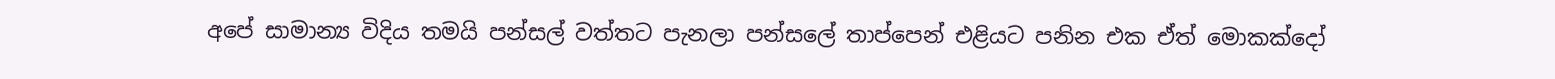අපේ සාමාන්‍ය විදිය තමයි පන්සල් වත්තට පැනලා පන්සලේ තාප්පෙන් එළියට පනින එක ඒත් මොකක්දෝ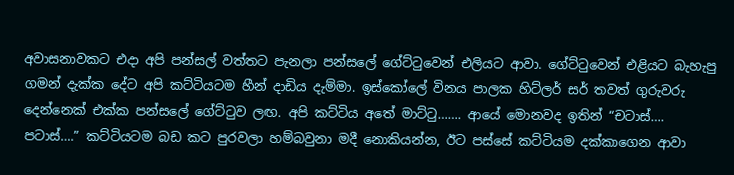අවාසනාවකට එදා අපි පන්සල් වත්තට පැනලා පන්සලේ ගේට්ටුවෙන් එලියට ආවා. ගේට්ටුවෙන් එළියට බැහැපු ගමන් දැක්ක දේට අපි කට්ටියටම හීන් දාඩිය දැම්මා. ඉස්කෝලේ විනය පාලක හිට්ලර් සර් තවත් ගුරුවරු දෙන්නෙක් එක්ක පන්සලේ ගේට්ටුව ලඟ. අපි කට්ටිය අතේ මාට්ටු……. ආයේ මොනවද ඉතින් “චටාස්…. පටාස්….” කට්ටියටම බඩ කට පුරවලා හම්බවුනා මදී නොකියන්න, ඊට පස්සේ කට්ටියම දක්කාගෙන ආවා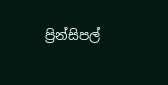ප්‍රින්සිපල්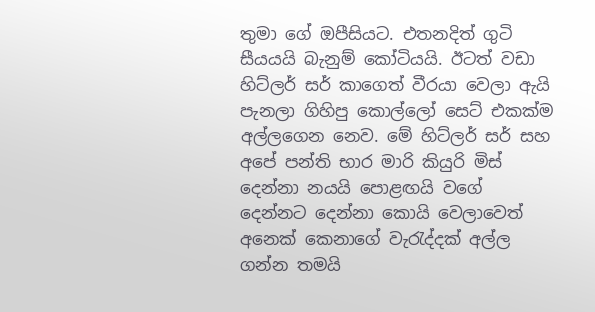තුමා ගේ ඔපීසියට. එතනදිත් ගුටි සීයයයි බැනුම් කෝටියයි. ඊටත් වඩා හිට්ලර් සර් කාගෙත් වීරයා වෙලා ඇයි පැනලා ගිහිපු කොල්ලෝ සෙට් එකක්ම අල්ලගෙන නෙව. මේ හිට්ලර් සර් සහ අපේ පන්ති භාර මාරි කියුරි මිස් දෙන්නා නයයි පොළඟයි වගේ දෙන්නට දෙන්නා කොයි වෙලාවෙත් අනෙක් කෙනාගේ වැරැද්දක් අල්ල ගන්න තමයි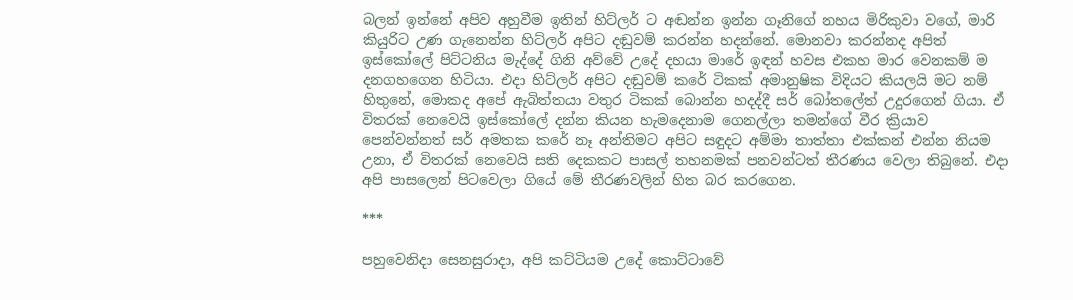බලන් ඉන්නේ අපිව අහුවීම ඉතින් හිට්ලර් ට අඬන්න ඉන්න ගෑනිගේ නහය මිරිකුවා වගේ, මාරි කියුරිට උණ ගැනෙන්න හිට්ලර් අපිට දඬුවම් කරන්න හදන්නේ. මොනවා කරන්නද අපිත් ඉස්කෝලේ පිට්ටනිය මැද්දේ ගිනි අව්වේ උදේ දහයා මාරේ ඉඳන් හවස එකහ මාර වෙනකම් ම දනගහගෙන හිටියා. එදා හිට්ලර් අපිට දඬුවම් කරේ ටිකක් අමානුෂික විදියට කියලයි මට නම් හිතුනේ, මොකද අපේ ඇබිත්තයා වතුර ටිකක් බොන්න හදද්දී සර් බෝතලේත් උදුරගෙන් ගියා. ඒ විතරක් නෙවෙයි ඉස්කෝලේ දන්න කියන හැමදෙනාම ගෙනල්ලා තමන්ගේ වීර ක්‍රියාව පෙන්වන්නත් සර් අමතක කරේ නෑ අන්තිමට අපිට සඳුදට අම්මා තාත්තා එක්කන් එන්න නියම උනා, ඒ විතරක් නෙවෙයි සති දෙකකට පාසල් තහනමක් පනවන්ටත් තීරණය වෙලා තිබුනේ. එදා අපි පාසලෙන් පිටවෙලා ගියේ මේ තීරණවලින් හිත බර කරගෙන.

***

පහුවෙනිදා සෙනසුරාදා, අපි කට්ටියම උදේ කොට්ටාවේ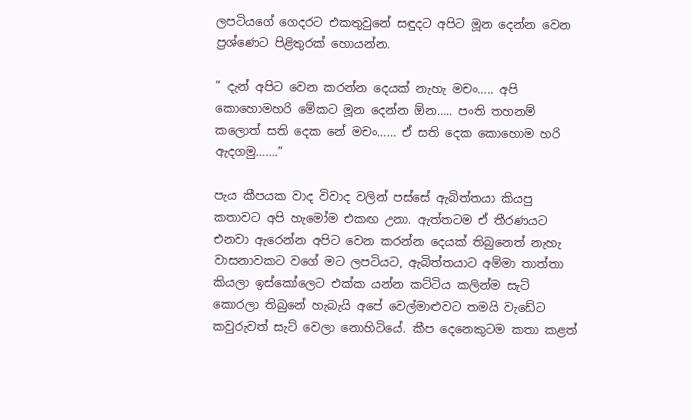ලපටියගේ ගෙදරට එකතුවුනේ සඳුදට අපිට මූන දෙන්න වෙන ප්‍රශ්ණෙට පිළිතුරක් හොයන්න.

” දැන් අපිට වෙන කරන්න දෙයක් නැහැ මචං….. අපි කොහොමහරි මේකට මූන දෙන්න ඕන….. පංති තහනම් කලොත් සති දෙක නේ මචං…… ඒ සති දෙක කොහොම හරි ඇදගමු…….”

පැය කීපයක වාද විවාද වලින් පස්සේ ඇබිත්තයා කියපු කතාවට අපි හැමෝම එකඟ උනා. ඇත්තටම ඒ තීරණයට එනවා ඇරෙන්න අපිට වෙන කරන්න දෙයක් තිබුනෙත් නැහැ වාසනාවකට වගේ මට ලපටියට, ඇබිත්තයාට අම්මා තාත්තා කියලා ඉස්කෝලෙට එක්ක යන්න කට්ටිය කලින්ම සැට් කොරලා තිබුනේ හැබැයි අපේ වෙල්මාළුවට තමයි වැඩේට කවුරුවත් සැට් වෙලා නොහිටියේ. කීප දෙනෙකුටම කතා කළත්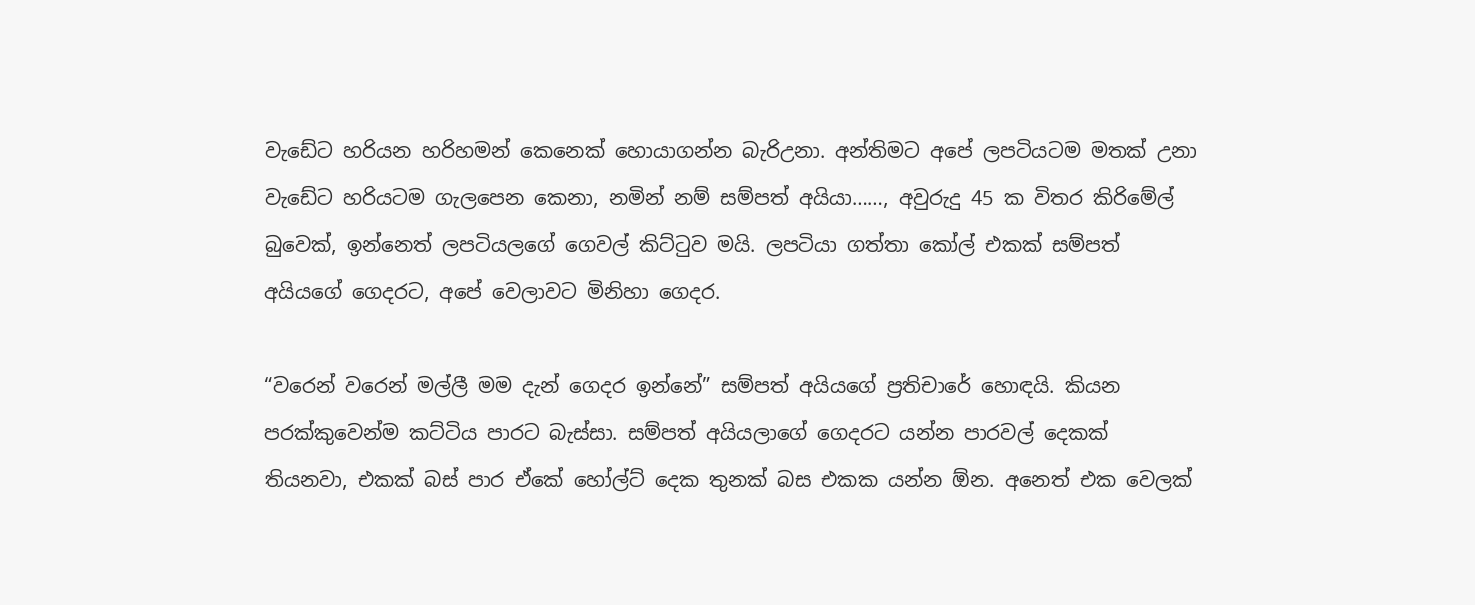වැඩේට හරියන හරිහමන් කෙනෙක් හොයාගන්න බැරිඋනා. අන්තිමට අපේ ලපටියටම මතක් උනා වැඩේට හරියටම ගැලපෙන කෙනා, නමින් නම් සම්පත් අයියා……, අවුරුදු 45 ක විතර කිරිමේල් බුවෙක්, ඉන්නෙත් ලපටියලගේ ගෙවල් කිට්ටුව මයි. ලපටියා ගත්තා කෝල් එකක් සම්පත් අයියගේ ගෙදරට, අපේ වෙලාවට මිනිහා ගෙදර.

“වරෙන් වරෙන් මල්ලී මම දැන් ගෙදර ඉන්නේ” සම්පත් අයියගේ ප්‍රතිචාරේ හොඳයි. කියන පරක්කුවෙන්ම කට්ටිය පාරට බැස්සා. සම්පත් අයියලාගේ ගෙදරට යන්න පාරවල් දෙකක් තියනවා, එකක් බස් පාර ඒකේ හෝල්ට් දෙක තුනක් බස එකක යන්න ඕන. අනෙත් එක වෙලක්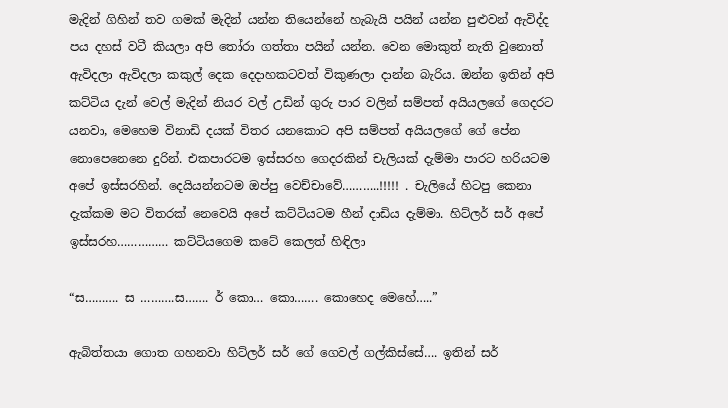මැදින් ගිහින් තව ගමක් මැදින් යන්න තියෙන්නේ හැබැයි පයින් යන්න පුළුවන් ඇවිද්ද පය දහස් වටී කියලා අපි තෝරා ගත්තා පයින් යන්න. වෙන මොකුත් නැති වුනොත් ඇවිදලා ඇවිදලා කකුල් දෙක දෙදාහකටවත් විකුණලා දාන්න බැරිය. ඔන්න ඉතින් අපි කට්ටිය දැන් වෙල් මැදින් නියර වල් උඩින් ගුරු පාර වලින් සම්පත් අයියලගේ ගෙදරට යනවා, මෙහෙම විනාඩි දයක් විතර යනකොට අපි සම්පත් අයියලගේ ගේ පේන නොපෙනෙනෙ දුරින්. එකපාරටම ඉස්සරහ ගෙදරකින් චැලියක් දැම්මා පාරට හරියටම අපේ ඉස්සරහින්. දෙයියන්නටම ඔප්පු වෙච්චාවේ………..!!!!! . චැලියේ හිටපු කෙනා දැක්කම මට විතරක් නෙවෙයි අපේ කට්ටියටම හීන් දාඩිය දැම්මා. හිට්ලර් සර් අපේ ඉස්සරහ…………… කට්ටියගෙම කටේ කෙලත් හිඳිලා

“ස………. ස ……….ස……. ර් කො… කො……. කොහෙද මෙහේ…..”

ඇබිත්තයා ගොත ගහනවා හිට්ලර් සර් ගේ ගෙවල් ගල්කිස්සේ…. ඉතින් සර්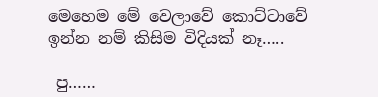මෙහෙම මේ වෙලාවේ කොට්ටාවේ ඉන්න නම් කිසිම විදියක් නෑ…..

 පු……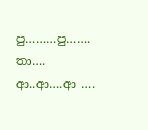පු………පු……. තා…. ආ..ආ….ආ ….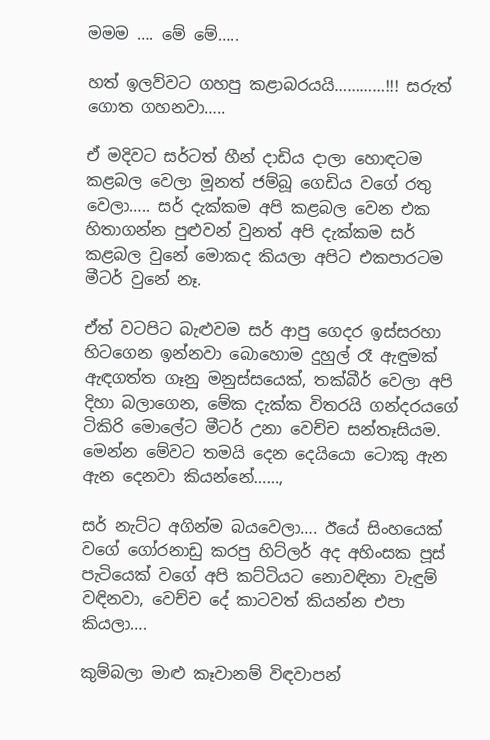මමම …. මේ මේ…..

හත් ඉලව්වට ගහපු කළාබරයයි…………!!! සරුත් ගොත ගහනවා…..

ඒ මදිවට සර්ටත් හීන් දාඩිය දාලා හොඳටම කළබල වෙලා මූනත් ජම්බූ ගෙඩිය වගේ රතු වෙලා….. සර් දැක්කම අපි කළබල වෙන එක හිතාගන්න පුළුවන් වුනත් අපි දැක්කම සර් කළබල වුනේ මොකද කියලා අපිට එකපාරටම මීටර් වුනේ නෑ.

ඒත් වටපිට බැළුවම සර් ආපු ගෙදර ඉස්සරහා හිටගෙන ඉන්නවා බොහොම දුහුල් රෑ ඇඳුමක් ඇඳගත්ත ගෑනු මනුස්සයෙක්, තක්බීර් වෙලා අපි දිහා බලාගෙන, මේක දැක්ක විතරයි ගන්දරයගේ ටිකිරි මොලේට මීටර් උනා වෙච්ච සන්තෑසියම. මෙන්න මේවට තමයි දෙන දෙයියො ටොකු ඇන ඇන දෙනවා කියන්නේ……,

සර් නැට්ට අගින්ම බයවෙලා…. ඊයේ සිංහයෙක් වගේ ගෝරනාඩු කරපු හිට්ලර් අද අහිංසක පූස් පැටියෙක් වගේ අපි කට්ටියට නොවඳිනා වැඳුම් වඳිනවා, වෙච්ච දේ කාටවත් කියන්න එපා කියලා….

කුම්බලා මාළු කෑවානම් විඳවාපන්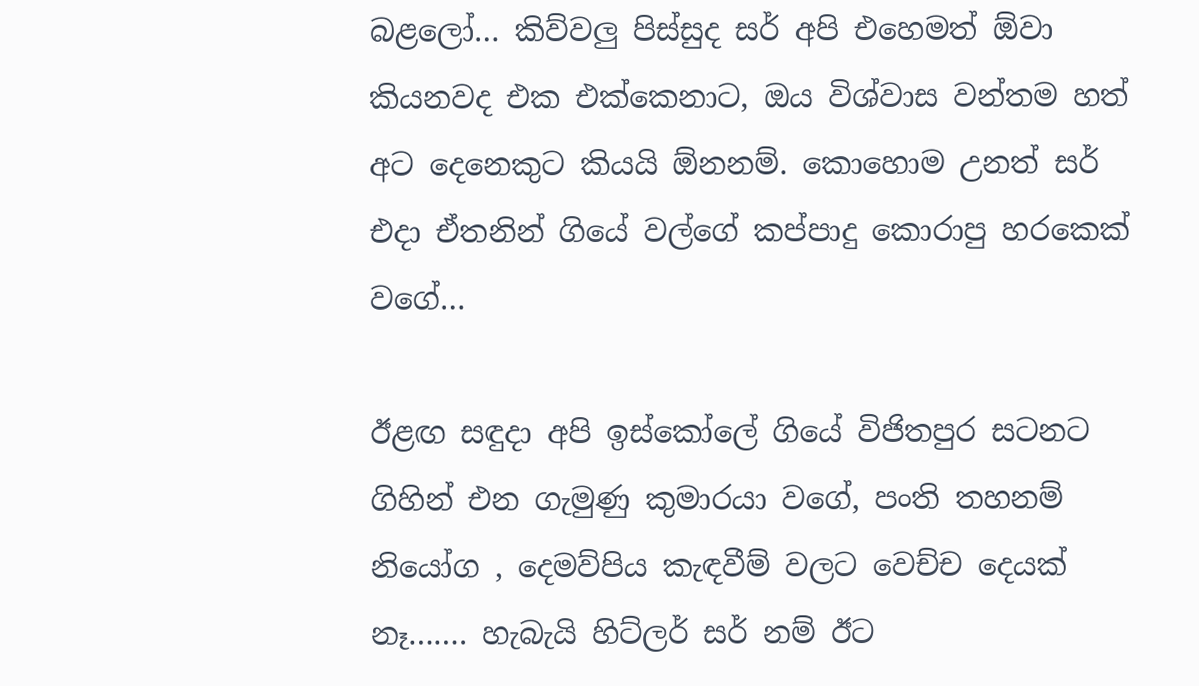බළලෝ… කිව්වලු පිස්සුද සර් අපි එහෙමත් ඕවා කියනවද එක එක්කෙනාට, ඔය විශ්වාස වන්තම හත් අට දෙනෙකුට කියයි ඕනනම්. කොහොම උනත් සර් එදා ඒතනින් ගියේ වල්ගේ කප්පාදු කොරාපු හරකෙක් වගේ…

ඊළඟ සඳුදා අපි ඉස්කෝලේ ගියේ විජිතපුර සටනට ගිහින් එන ගැමුණු කුමාරයා වගේ, පංති තහනම් නියෝග , දෙමව්පිය කැඳවීම් වලට වෙච්ච දෙයක් නෑ……. හැබැයි හිට්ලර් සර් නම් ඊට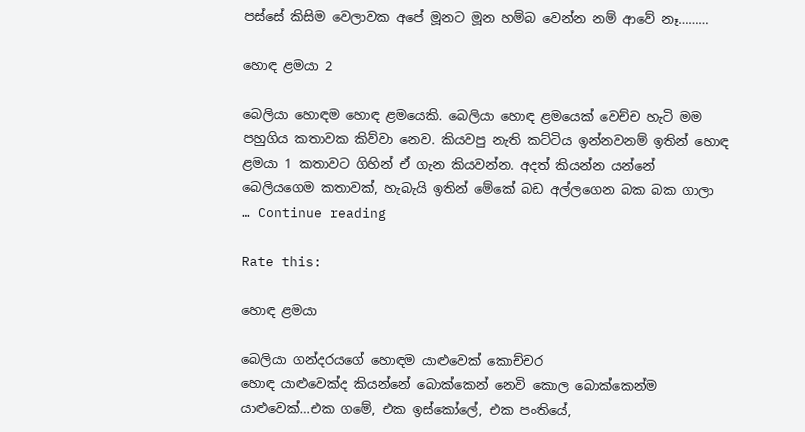පස්සේ කිසිම වෙලාවක අපේ මූනට මූන හම්බ වෙන්න නම් ආවේ නෑ………

හොඳ ළමයා 2

බෙලියා හොඳම හොඳ ළමයෙකි. බෙලියා හොඳ ළමයෙක් වෙච්ච හැටි මම පහුගිය කතාවක කිව්වා නෙව. කියවපු නැති කට්ටිය ඉන්නවනම් ඉතින් හොඳ ළමයා 1 කතාවට ගිහින් ඒ ගැන කියවන්න. අදත් කියන්න යන්නේ බෙලියගෙම කතාවක්, හැබැයි ඉතින් මේකේ බඩ අල්ලගෙන බක බක ගාලා … Continue reading

Rate this:

හොඳ ළමයා

බෙලියා ගන්දරයගේ හොඳම යාළුවෙක් කොච්චර
හොඳ යාළුවෙක්ද කියන්නේ බොක්කෙන් නෙවි කොල බොක්කෙන්ම යාළුවෙක්…එක ගමේ, එක ඉස්කෝලේ, එක පංතියේ,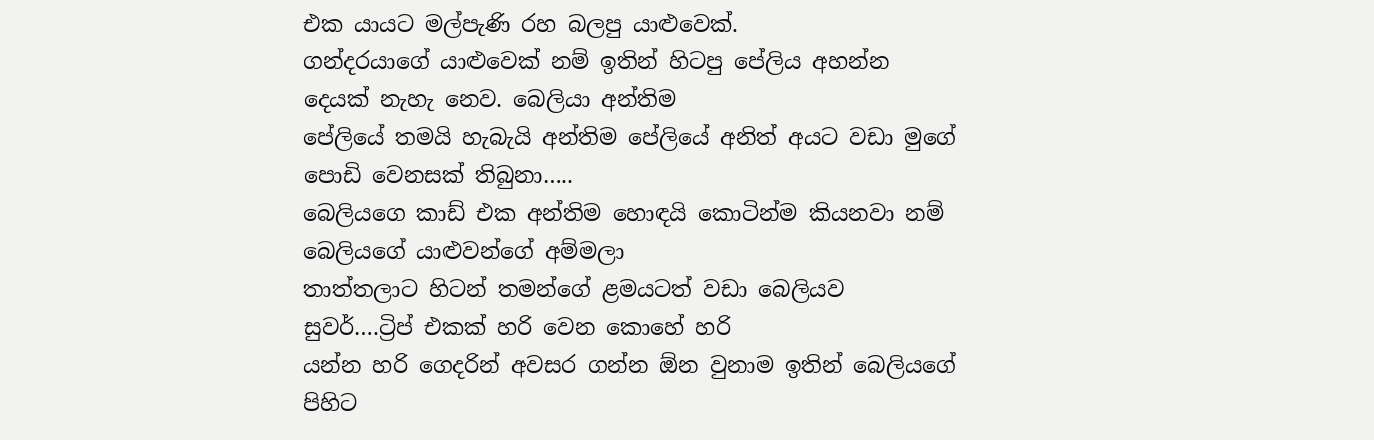එක යායට මල්පැණි රහ බලපු යාළුවෙක්.
ගන්දරයාගේ යාළුවෙක් නම් ඉතින් හිටපු පේලිය අහන්න දෙයක් නැහැ නෙව. බෙලියා අන්තිම
පේලියේ තමයි හැබැයි අන්තිම පේලියේ අනිත් අයට වඩා මුගේ පොඩි වෙනසක් තිබුනා…..
බෙලියගෙ කාඩ් එක අන්තිම හොඳයි කොටින්ම කියනවා නම් බෙලියගේ යාළුවන්ගේ අම්මලා
තාත්තලාට හිටන් තමන්ගේ ළමයටත් වඩා බෙලියව සුවර්….ට්‍රිප් එකක් හරි වෙන කොහේ හරි
යන්න හරි ගෙදරින් අවසර ගන්න ඕන වුනාම ඉතින් බෙලියගේ පිහිට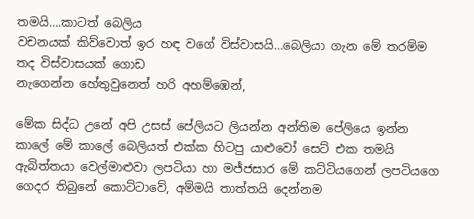තමයි….කාටත් බෙලිය
වචනයක් කිව්වොත් ඉර හඳ වගේ විස්වාසයි…බෙලියා ගැන මේ තරම්ම තද විස්වාසයක් ගොඩ
නැගෙන්න හේතුවුනෙත් හරි අහම්ඹෙන්,

මේක සිද්ධ උනේ අපි උසස් පේලියට ලියන්න අන්තිම පේලියෙ ඉන්න කාලේ මේ කාලේ බෙලියත් එක්ක හිටපු යාළුවෝ සෙට් එක තමයි ඇබිත්තයා වෙල්මාළුවා ලපටියා හා මජ්ජසාර මේ කට්ටියගෙන් ලපටියගෙ ගෙදර තිබුනේ කොට්ටාවේ, අම්මයි තාත්තයි දෙන්නම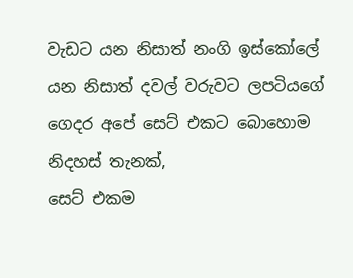වැඩට යන නිසාත් නංගි ඉස්කෝලේ යන නිසාත් දවල් වරුවට ලපටියගේ ගෙදර අපේ සෙට් එකට බොහොම නිදහස් තැනක්,
සෙට් එකම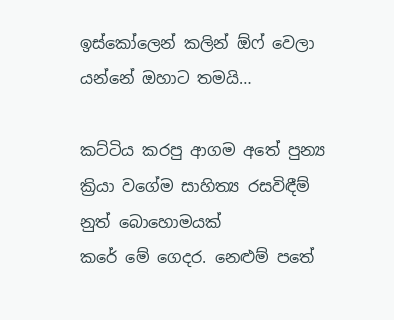ඉස්කෝලෙන් කලින් ඕෆ් වෙලා යන්නේ ඔහාට තමයි…

කට්ටිය කරපු ආගම අතේ පුන්‍ය ක්‍රියා වගේම සාහිත්‍ය රසවිඳීම් නුත් බොහොමයක්
කරේ මේ ගෙදර. නෙළුම් පතේ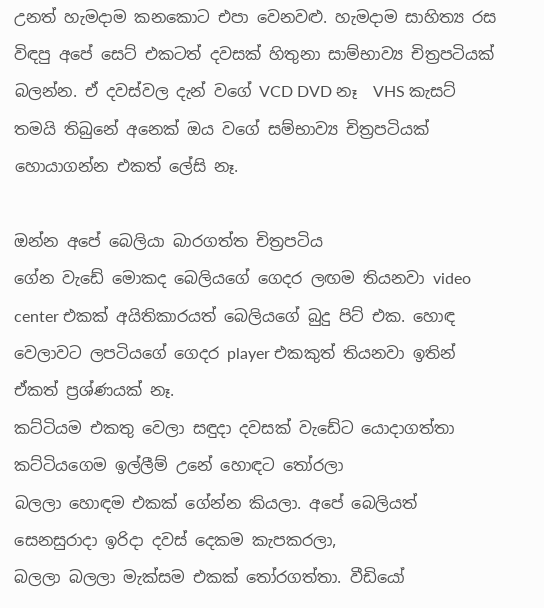උනත් හැමදාම කනකොට එපා වෙනවළු. හැමදාම සාහිත්‍ය රස විඳපු අපේ සෙට් එකටත් දවසක් හිතුනා සාම්භාව්‍ය චිත්‍රපටියක් බලන්න. ඒ දවස්වල දැන් වගේ VCD DVD නෑ  VHS කැසට් තමයි තිබුනේ අනෙක් ඔය වගේ සම්භාව්‍ය චිත්‍රපටියක් හොයාගන්න එකත් ලේසි නෑ.

ඔන්න අපේ බෙලියා බාරගත්ත චිත්‍රපටිය
ගේන වැඩේ මොකද බෙලියගේ ගෙදර ලඟම තියනවා video center එකක් අයිතිකාරයත් බෙලියගේ බුදු පිට් එක. හොඳ වෙලාවට ලපටියගේ ගෙදර player එකකුත් තියනවා ඉතින් ඒකත් ප්‍රශ්ණයක් නෑ.
කට්ටියම එකතු වෙලා සඳුදා දවසක් වැඩේට යොදාගත්තා කට්ටියගෙම ඉල්ලීම් උනේ හොඳට තෝරලා
බලලා හොඳම එකක් ගේන්න කියලා. අපේ බෙලියත් සෙනසුරාදා ඉරිදා දවස් දෙකම කැපකරලා,
බලලා බලලා මැක්සම එකක් තෝරගත්තා. වීඩියෝ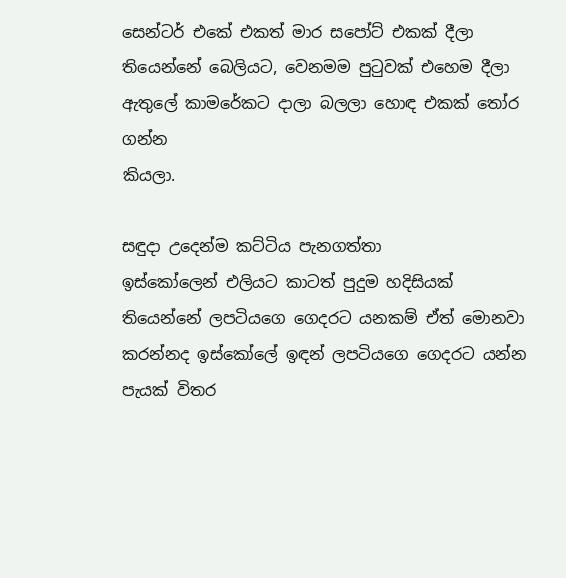සෙන්ටර් එකේ එකත් මාර සපෝට් එකක් දීලා තියෙන්නේ බෙලියට, වෙනමම පුටුවක් එහෙම දීලා ඇතුලේ කාමරේකට දාලා බලලා හොඳ එකක් තෝර ගන්න
කියලා.

සඳුදා උදෙන්ම කට්ටිය පැනගත්තා
ඉස්කෝලෙන් එලියට කාටත් පුදුම හදිසියක් තියෙන්නේ ලපටියගෙ ගෙදරට යනකම් ඒත් මොනවා
කරන්නද ඉස්කෝලේ ඉඳන් ලපටියගෙ ගෙදරට යන්න පැයක් විතර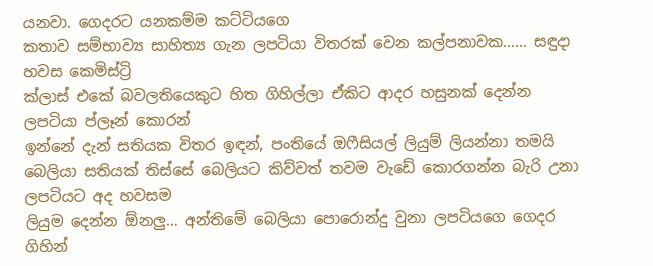යනවා. ගෙදරට යනකම්ම කට්ටියගෙ
කතාව සම්භාව්‍ය සාහිත්‍ය ගැන ලපටියා විතරක් වෙන කල්පනාවක…… සඳුදා හවස කෙමිස්ට්‍රි
ක්ලාස් එකේ බවලතියෙකුට හිත ගිහිල්ලා ඒකිට ආදර හසුනක් දෙන්න ලපටියා ප්ලෑන් කොරන්
ඉන්නේ දැන් සතියක විතර ඉඳන්, පංතියේ ඔෆීසියල් ලියුම් ලියන්නා තමයි
බෙලියා සතියක් තිස්සේ බෙලියට කිව්වත් තවම වැඩේ කොරගන්න බැරි උනා ලපටියට අද හවසම
ලියුම දෙන්න ඕනලු… අන්තිමේ බෙලියා පොරොන්දු වුනා ලපටියගෙ ගෙදර ගිහින්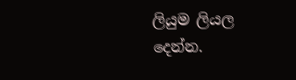ලියුම ලියල
දෙන්න.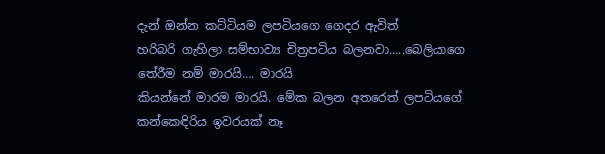දැන් ඔන්න කට්ටියම ලපටියගෙ ගෙදර ඇවිත්
හරිබරි ගැහිලා සම්භාව්‍ය චිත්‍රපටිය බලනවා…..බෙලියාගෙ තේරීම නම් මාරයි…. මාරයි
කියන්නේ මාරම මාරයි. මේක බලන අතරෙත් ලපටියගේ කන්කෙඳිරිය ඉවරයක් නෑ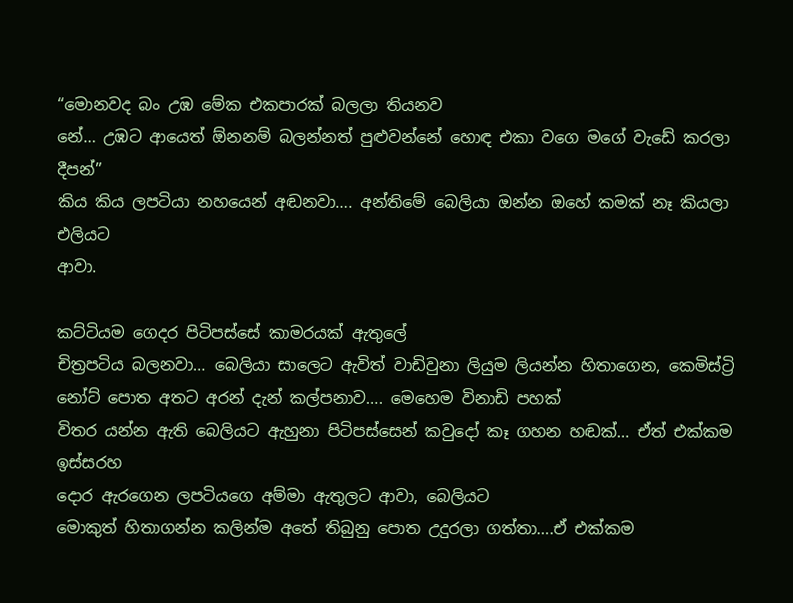“මොනවද බං උඹ මේක එකපාරක් බලලා තියනව
නේ… උඹට ආයෙත් ඕනනම් බලන්නත් පුළුවන්නේ හොඳ එකා වගෙ මගේ වැඩේ කරලා දීපන්”
කිය කිය ලපටියා නහයෙන් අඬනවා…. අන්තිමේ බෙලියා ඔන්න ඔහේ කමක් නෑ කියලා එලියට
ආවා.

කට්ටියම ගෙදර පිටිපස්සේ කාමරයක් ඇතුලේ
චිත්‍රපටිය බලනවා… බෙලියා සාලෙට ඇවිත් වාඩිවුනා ලියුම ලියන්න හිතාගෙන, කෙමිස්ට්‍රි නෝට් පොත අතට අරන් දැන් කල්පනාව…. මෙහෙම විනාඩි පහක්
විතර යන්න ඇති බෙලියට ඇහුනා පිටිපස්සෙන් කවුදෝ කෑ ගහන හඬක්… ඒත් එක්කම ඉස්සරහ
දොර ඇරගෙන ලපටියගෙ අම්මා ඇතුලට ආවා, බෙලියට
මොකුත් හිතාගන්න කලින්ම අතේ තිබුනු පොත උදුරලා ගත්තා….ඒ එක්කම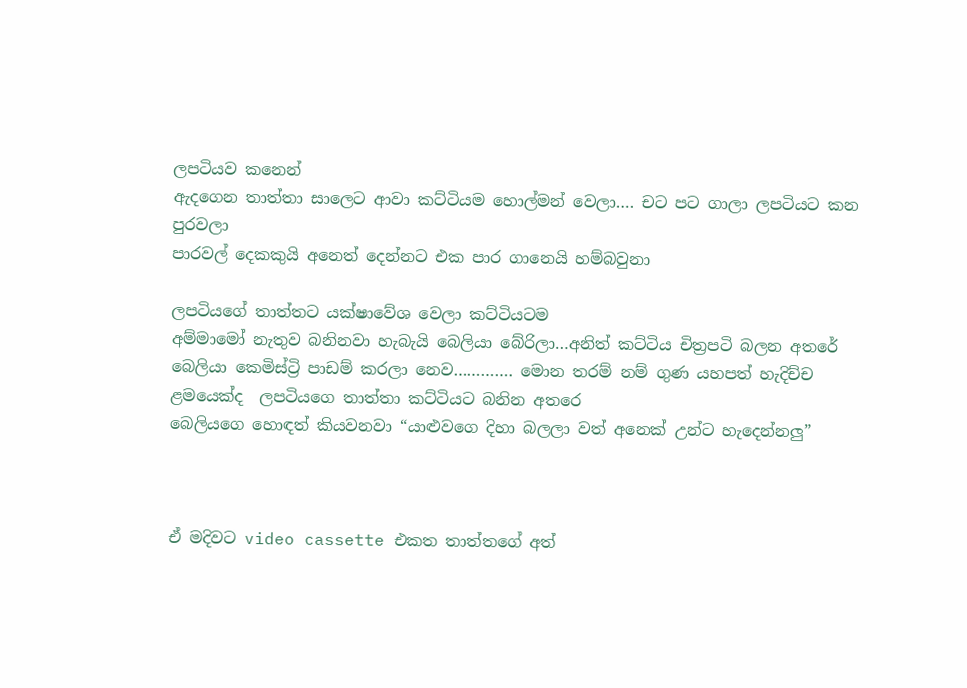ලපටියව කනෙන්
ඇදගෙන තාත්තා සාලෙට ආවා කට්ටියම හොල්මන් වෙලා…. චට පට ගාලා ලපටියට කන පුරවලා
පාරවල් දෙකකුයි අනෙත් දෙන්නට එක පාර ගානෙයි හම්බවුනා

ලපටියගේ තාත්තට යක්ෂාවේශ වෙලා කට්ටියටම
අම්මාමෝ නැතුව බනිනවා හැබැයි බෙලියා බේරිලා…අනිත් කට්ටිය චිත්‍රපටි බලන අතරේ
බෙලියා කෙමිස්ට්‍රි පාඩම් කරලා නෙව…………. මොන තරම් නම් ගුණ යහපත් හැදිච්ච
ළමයෙක්ද  ලපටියගෙ තාත්තා කට්ටියට බනින අතරෙ
බෙලියගෙ හොඳත් කියවනවා “යාළුවගෙ දිහා බලලා වත් අනෙක් උන්ට හැදෙන්නලු”



ඒ මදිවට video cassette එකත තාත්තගේ අත්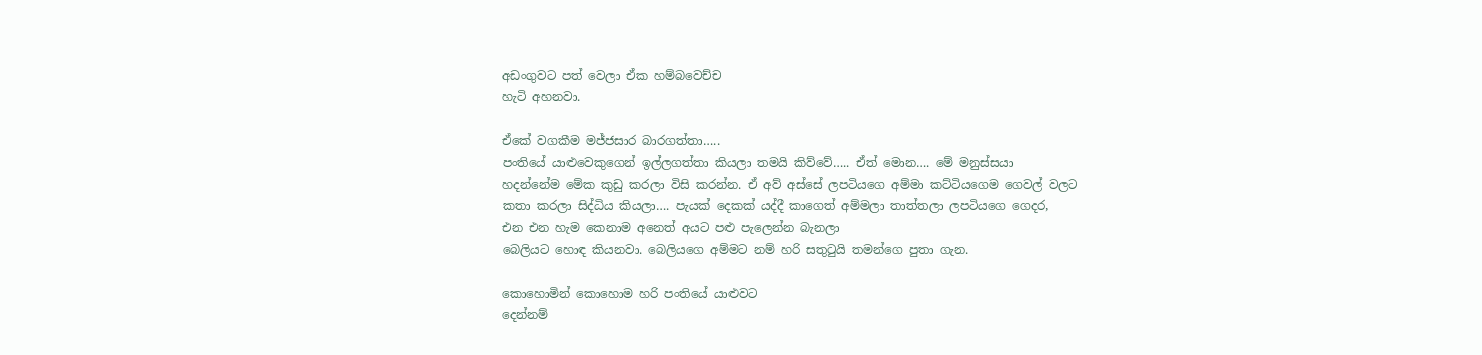අඩංගුවට පත් වෙලා ඒක හම්බවෙච්ච
හැටි අහනවා.

ඒකේ වගකීම මජ්ජසාර බාරගත්තා…..
පංතියේ යාළුවෙකුගෙන් ඉල්ලගත්තා කියලා තමයි කිව්වේ….. ඒත් මොන…. මේ මනුස්සයා
හදන්නේම මේක කුඩු කරලා විසි කරන්න. ඒ අව් අස්සේ ලපටියගෙ අම්මා කට්ටියගෙම ගෙවල් වලට
කතා කරලා සිද්ධිය කියලා…. පැයක් දෙකක් යද්දී කාගෙත් අම්මලා තාත්තලා ලපටියගෙ ගෙදර,
එන එන හැම කෙනාම අනෙත් අයට පළු පැලෙන්න බැනලා
බෙලියට හොඳ කියනවා. බෙලියගෙ අම්මට නම් හරි සතුටුයි තමන්ගෙ පුතා ගැන.

කොහොමින් කොහොම හරි පංතියේ යාළුවට
දෙන්නම්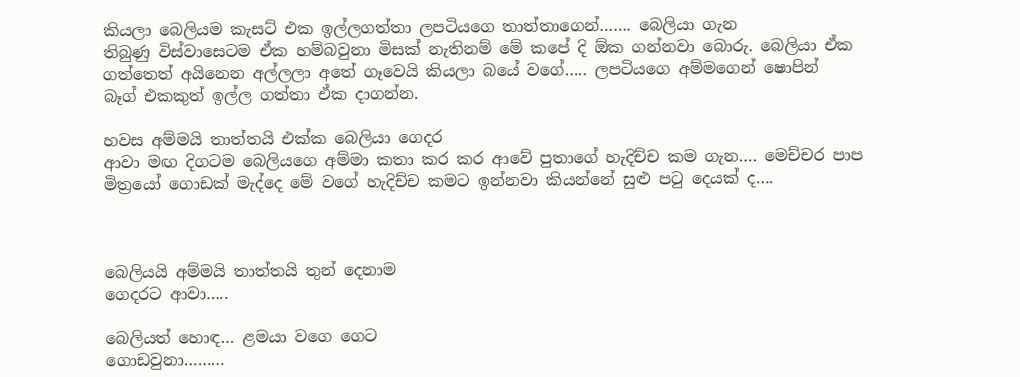කියලා බෙලියම කැසට් එක ඉල්ලගත්තා ලපටියගෙ තාත්තාගෙන්……. බෙලියා ගැන
තිබුණු විස්වාසෙටම ඒක හම්බවුනා මිසක් නැතිනම් මේ කපේ දි ඕක ගන්නවා බොරු. බෙලියා ඒක
ගත්තෙත් අයිනෙන අල්ලලා අතේ ගෑවෙයි කියලා බයේ වගේ….. ලපටියගෙ අම්මගෙන් ෂොපින්
බෑග් එකකුත් ඉල්ල ගත්තා ඒක දාගන්න.

හවස අම්මයි තාත්තයි එක්ක බෙලියා ගෙදර
ආවා මඟ දිගටම බෙලියගෙ අම්මා කතා කර කර ආවේ පුතාගේ හැදිච්ච කම ගැන…. මෙච්චර පාප
මිත්‍රයෝ ගොඩක් මැද්දෙ මේ වගේ හැදිච්ච කමට ඉන්නවා කියන්නේ සුළු පටු දෙයක් ද….



බෙලියයි අම්මයි තාත්තයි තුන් දෙනාම
ගෙදරට ආවා…..

බෙලියත් හොඳ… ළමයා වගෙ ගෙට
ගොඩවුනා………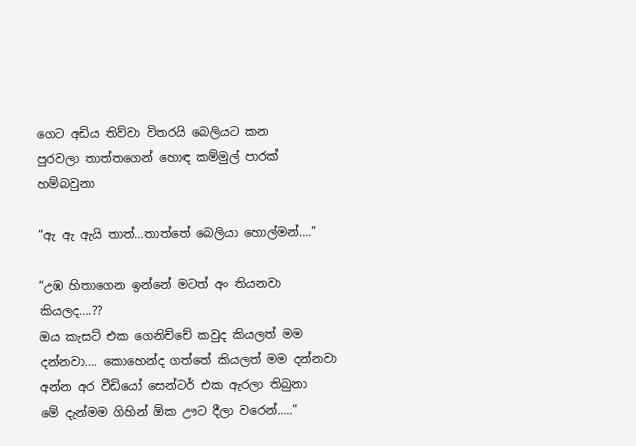ගෙට අඩිය තිව්වා විතරයි බෙලියට කන
පුරවලා තාත්තගෙන් හොඳ කම්මුල් පාරක් හම්බවුනා

“ඇ ඇ ඇයි තාත්…තාත්තේ බෙලියා හොල්මන්….”

“උඹ හිතාගෙන ඉන්නේ මටත් අං තියනවා කියලද….??
ඔය කැසට් එක ගෙනිච්චේ කවුද කියලත් මම
දන්නවා…. කොහෙන්ද ගත්තේ කියලත් මම දන්නවා අන්න අර වීඩියෝ සෙන්ටර් එක ඇරලා තිබුනා
මේ දැන්මම ගිහින් ඕක ඌට දීලා වරෙන්…..”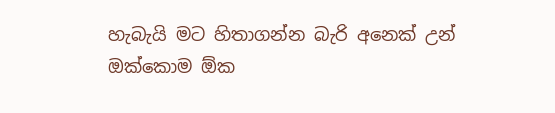හැබැයි මට හිතාගන්න බැරි අනෙක් උන්
ඔක්කොම ඕක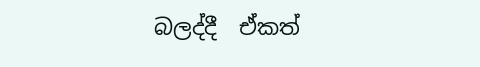බලද්දී  ඒකත්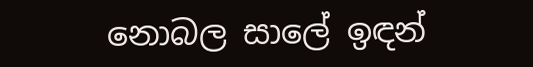නොබල සාලේ ඉඳන්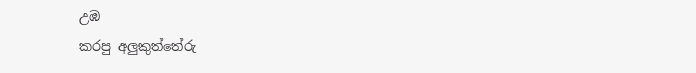උඹ
කරපු අලුකුත්තේරු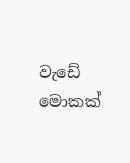වැඩේ මොකක්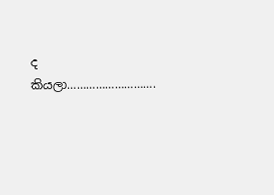ද කියලා……………………….